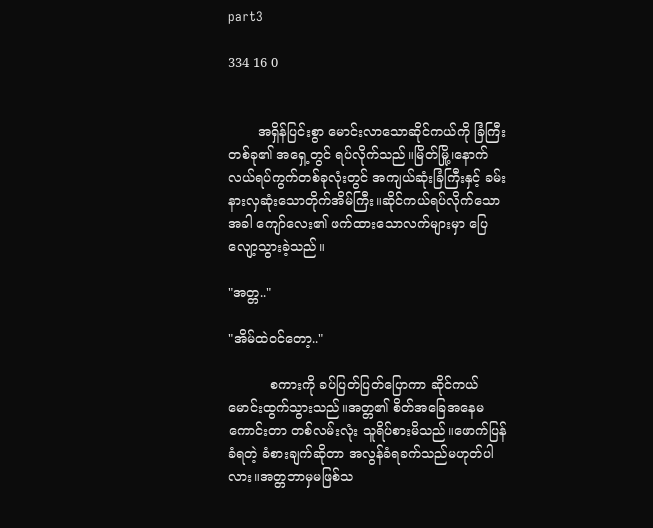part3

334 16 0


       အရှိန်ပြင်းစွာ မောင်းလာသောဆိုင်ကယ်ကို ခြံကြီးတစ်ခု၏ အရှေ့တွင် ရပ်လိုက်သည်။မြိတ်မြို့၊နောက်လယ်ရပ်ကွက်တစ်ခုလုံးတွင် အကျယ်ဆုံးခြံကြီးနှင့် ခမ်းနားလှဆုံးသောတိုက်အိမ်ကြီး။ဆိုင်ကယ်ရပ်လိုက်သောအခါ ကျော်လေး၏ ဖက်ထားသောလက်များမှာ ပြေလျော့သွားခဲ့သည်။

"အတ္တ.."

"အိမ်ထဲဝင်တော့.."

          စကားကို ခပ်ပြတ်ပြတ်ပြောကာ ဆိုင်ကယ်မောင်းထွက်သွားသည်။အတ္တ၏ စိတ်အခြေအနေမကောင်းတာ တစ်လမ်းလုံး သူရိပ်စားမိသည်။ဖောက်ပြန်ခံရတဲ့ ခံစားချက်ဆိုတာ အလွန်ခံရခက်သည်မဟုတ်ပါလား။အတ္တဘာမှမဖြစ်သ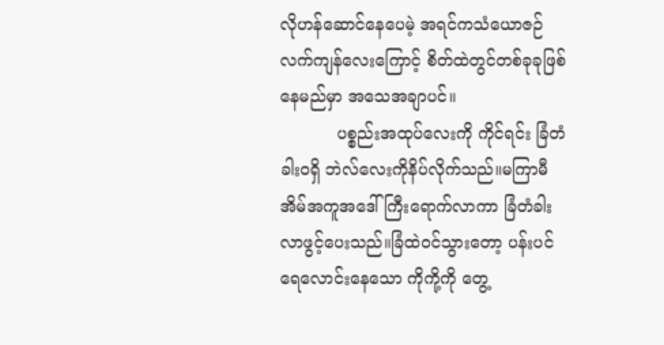လိုဟန်ဆောင်နေပေမဲ့ အရင်ကသံယောဇဉ်လက်ကျန်လေးကြောင့် စိတ်ထဲတွင်တစ်ခုခုဖြစ်နေမည်မှာ အသေအချာပင်။
           ပစ္စည်းအထုပ်လေးကို ကိုင်ရင်း ခြံတံခါးဝရှိ ဘဲလ်လေးကိုနိပ်လိုက်သည်။မကြာမီ အိမ်အကူအဒေါ်ကြီးရောက်လာကာ ခြံတံခါးလာဖွင့်ပေးသည်။ခြံထဲဝင်သွားတော့ ပန်းပင်ရေလောင်းနေသော ကိုကို့ကို တွေ့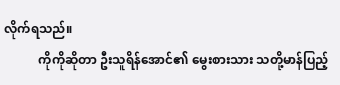လိုက်ရသည်။
           ကိုကိုဆိုတာ ဦးသူရိန်အောင်၏ မွေးစားသား သတို့မာန်ပြည့်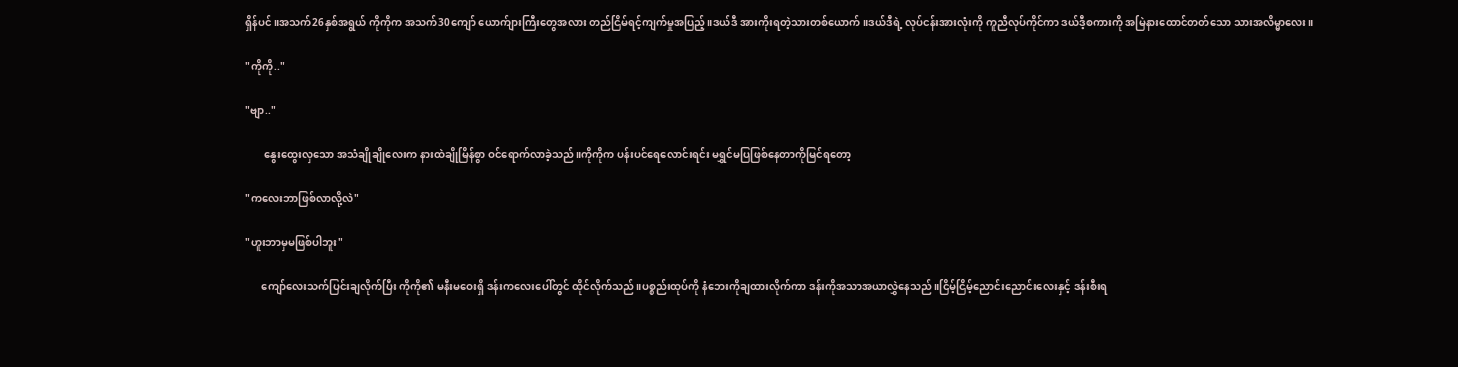ရှိန်ပင်။အသက်26နှစ်အရွယ် ကိုကိုက အသက်30ကျော် ယောက်ျားကြီးတွေအလား တည်ငြိမ်ရင့်ကျက်မှုအပြည့်။ဒယ်ဒီ အားကိုးရတဲ့သားတစ်ယောက်။ဒယ်ဒီရဲ့ လုပ်ငန်းအားလုံးကို ကူညီလုပ်ကိုင်ကာ ဒယ်ဒီ့စကားကို အမြဲနားထောင်တတ်သော သားအလိမ္မာလေး။

"ကိုကို‌.."

"ဗျာ.."

       နွေးထွေးလှသော အသံချိုချိုလေးက နားထဲချိုမြိန်စွာ ဝင်ရောက်လာခဲ့သည်။ကိုကိုက ပန်းပင်ရေလောင်းရင်း မရွှင်မပြဖြစ်နေတာကိုမြင်ရတော့

"ကလေးဘာဖြစ်လာလို့လဲ"

"ဟူးဘာမှမဖြစ်ပါဘူး"

      ကျော်လေးသက်ပြင်းချလိုက်ပြီး ကိုကို၏ မနီးမဝေးရှိ ဒန်းကလေးပေါ်တွင် ထိုင်လိုက်သည်။ပစ္စည်းထုပ်ကို နံဘေးကိုချထားလိုက်ကာ ဒန်းကိုအသာအယာလွှဲနေသည်။ငြိမ့်ငြိမ့်ညောင်းညောင်းလေးနှင့် ဒန်းစီးရ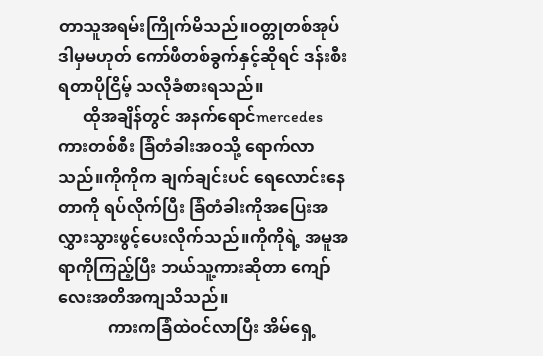တာသူအရမ်းကြိုက်မိသည်။ဝတ္တုတစ်အုပ် ဒါမှမဟုတ် ကော်ဖီတစ်ခွက်နှင့်ဆိုရင် ဒန်းစီးရတာပိုငြိမ့် သလိုခံစားရသည်။
      ထိုအချိန်တွင် အနက်ရောင်mercedesကားတစ်စီး ခြံတံခါးအဝသို့ ရောက်လာသည်။ကိုကိုက ချက်ချင်းပင် ရေလောင်းနေတာကို ရပ်လိုက်ပြီး ခြံတံခါးကိုအပြေးအလွှားသွားဖွင့်ပေး‌လိုက်သည်။ကိုကိုရဲ့ အမူအရာကိုကြည့်ပြီး ဘယ်သူ့ကားဆိုတာ ကျော်လေးအတိအကျသိသည်။
            ကားကခြံထဲဝင်လာပြီး အိမ်ရှေ့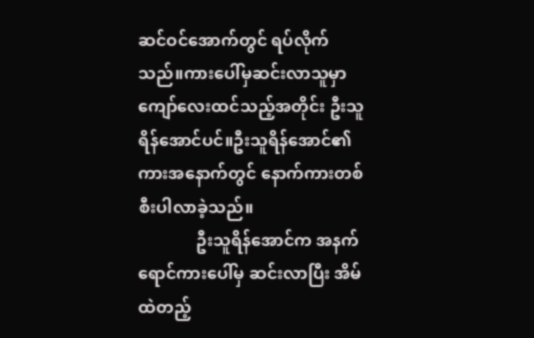ဆင်ဝင်အောက်တွင် ရပ်လိုက်သည်။ကားပေါ်မှဆင်းလာသူမှာ ကျော်လေးထင်သည့်အတိုင်း ဦးသူရိန်အောင်ပင်။ဦးသူရိန်အောင်၏ ကားအနောက်တွင် နောက်ကားတစ်စီးပါလာခဲ့သည်။
              ဦးသူရိန်အောင်က အနက်ရောင်ကားပေါ်မှ ဆင်းလာပြီး အိမ်ထဲတည့်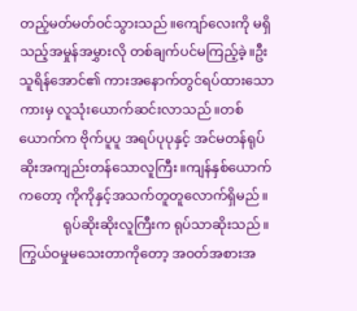တည့်မတ်မတ်ဝင်သွားသည်။ကျော်လေးကို မရှိသည့်အမှုန်အမွှားလို တစ်ချက်ပင်မကြည့်ခဲ့။ဦးသူရိန်အောင်၏ ကားအနောက်တွင်ရပ်ထားသော ကားမှ လူသုံးယောက်ဆင်းလာသည်။တစ်ယောက်က ဗိုက်ပူပူ အရပ်ပုပုနှင့် အင်မတန်ရုပ်ဆိုးအကျည်းတန်သောလူကြီး။ကျန်နှစ်ယောက်ကတော့ ကိုကိုနှင့်အသက်တူတူလောက်ရှိမည်။
             ရုပ်ဆိုးဆိုးလူကြီးက ရုပ်သာဆိုးသည်။ကြွယ်ဝမှုမသေးတာကိုတော့ အဝတ်အစားအ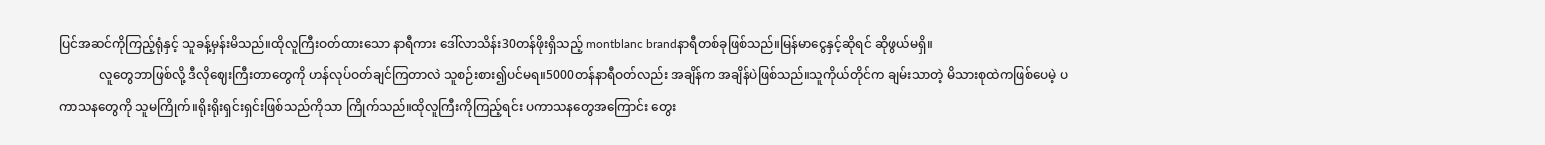ပြင်အဆင်ကိုကြည့်ရုံနှင့် သူခန့်မှန်းမိသည်။ထိုလူကြီးဝတ်ထားသော နာရီကား ဒေါ်လာသိန်း30တန်ဖိုးရှိသည့် montblanc brandနာရီတစ်ခုဖြစ်သည်။မြန်မာငွေနှင့်ဆိုရင် ဆိုဖွယ်မရှိ။
             လူတွေဘာဖြစ်လို့ ဒီ‌လိုဈေးကြီးတာတွေကို ဟန်လုပ်ဝတ်ချင်ကြတာလဲ သူစဉ်းစား၍ပင်မရ။5000တန်နာရီဝတ်လည်း အချိန်က အချိန်ပဲဖြစ်သည်။သူကိုယ်တိုင်က ချမ်းသာတဲ့ မိသားစုထဲကဖြစ်ပေမဲ့ ပကာသနတွေကို သူမကြိုက်။ရိုးရိုးရှင်းရှင်းဖြစ်သည်ကိုသာ ကြိုက်သည်။ထိုလူကြီးကိုကြည့်ရင်း ပကာသနတွေအကြောင်း တွေး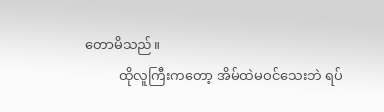တောမိ‌သည်။
          ထိုလူကြီးကတော့ အိမ်ထဲမဝင်သေးဘဲ ရပ်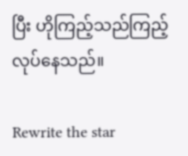ပြီး ဟိုကြည့်သည်ကြည့်လုပ်နေသည်။

Rewrite the star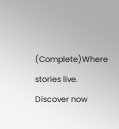(Complete)Where stories live. Discover now